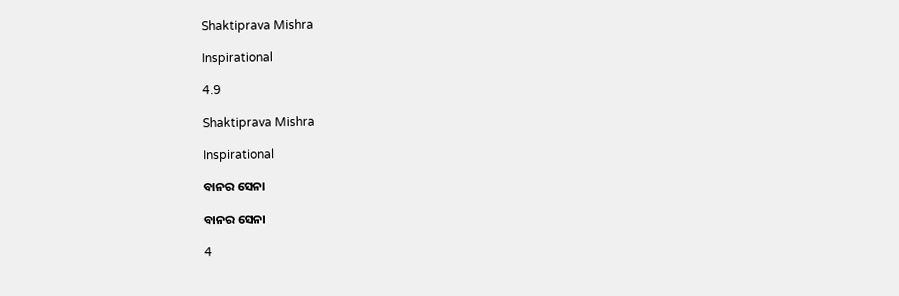Shaktiprava Mishra

Inspirational

4.9

Shaktiprava Mishra

Inspirational

ବାନର ସେନା

ବାନର ସେନା

4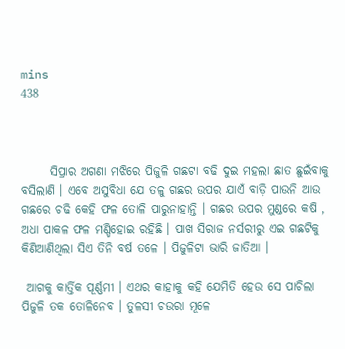mins
438



      ସିପ୍ରାର ଅଗଣା ମଝିରେ ପିଜୁଳି ଗଛଟା ବଢି ଦୁଇ ମହଲା ଛାତ ଛୁଇଁବାକୁ ବସିଲାଣି । ଏବେ ଅସୁବିଧା ଯେ ତଳୁ ଗଛର ଉପର ଯାଏଁ ବାଡ଼ି ପାଉନି ଆଉ ଗଛରେ ଚଢି କେହି ଫଳ ତୋଳି ପାରୁନାହାନ୍ତି । ଗଛର ଉପର ମୁଣ୍ଡରେ କଷି , ଅଧା ପାକଳ ଫଳ ମଣ୍ଡିହୋଇ ରହିଛି । ପାଖ ସିରାଜ ନର୍ସରୀରୁ ଏଇ ଗଛଟିକୁ କିଣିଆଣିଥିଲା ସିଏ ତିନି ବର୍ଷ ତଳେ । ପିଜୁଳିଟା ଭାରି ଜାତିଆ ।

 ଆଗକୁ କାର୍ତ୍ତିକ ପୂର୍ଣ୍ଣମୀ । ଏଥର କାହାକୁ କହି ଯେମିତି ହେଉ ସେ ପାଚିଲା ପିଜୁଳି ତକ ତୋଳିନେବ । ତୁଳସୀ ଚଉରା ମୂଳେ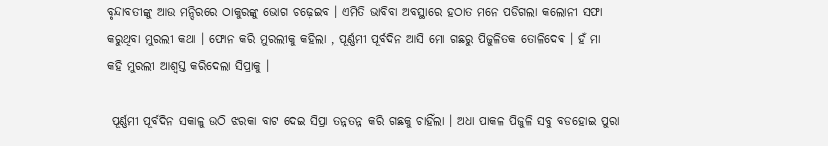ବୃନ୍ଦାବତୀଙ୍କୁ ଆଉ ମନ୍ଦିରରେ ଠାକୁରଙ୍କୁ ଭୋଗ ଚଢ଼େଇବ । ଏମିତି ଭାବିବା ଅବସ୍ଥାରେ ହଠାତ ମନେ ପଡିଗଲା କଲୋନୀ ସଫା କରୁଥିବା ମୁରଲୀ କଥା । ଫୋନ କରି ମୁରଲୀକୁ କହିଲା , ପୂର୍ଣ୍ଣମୀ ପୂର୍ବଦିନ ଆସି ମୋ ଗଛରୁ ପିଜୁଳିତକ ତୋଳିଦେଵ । ହଁ ମା କହି ମୁରଲୀ ଆଶ୍ୱସ୍ତ କରିଦେଲା ସିପ୍ରାକୁ ।

 ପୂର୍ଣ୍ଣମୀ ପୂର୍ବଦିନ ସକାଳୁ ଉଠି ଝରକା ବାଟ ଦେଇ ସିପ୍ରା ତନ୍ନତନ୍ନ କରି ଗଛକୁ ଚାହିଁଲା । ଅଧା ପାକଳ ପିଜୁଳି ସବୁ ବଡହୋଇ ପୁରା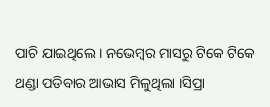ପାଚି ଯାଇଥିଲେ । ନଭେମ୍ବର ମାସରୁ ଟିକେ ଟିକେ ଥଣ୍ଡା ପଡିବାର ଆଭାସ ମିଳୁଥିଲା ।ସିପ୍ରା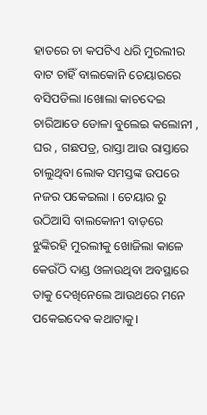ହାତରେ ଚା କପଟିଏ ଧରି ମୁରଲୀର ବାଟ ଚାହିଁ ବାଲକୋନି ଚେୟାରରେ ବସିପଡିଲା ।ଖୋଲା କାଚଦେଇ ଚାରିଆଡେ ଡୋଳା ବୁଲେଇ କଲୋନୀ , ଘର , ଗଛପତ୍ର, ରାସ୍ତା ଆଉ ରାସ୍ତାରେ ଚାଲୁଥିବା ଲୋକ ସମସ୍ତଙ୍କ ଉପରେ ନଜର ପକେଇଲା । ଚେୟାର ରୁ ଉଠିଆସି ବାଲକୋନୀ ବାଡ଼ରେ ଝୁଙ୍କିରହି ମୁରଲୀକୁ ଖୋଜିଲା କାଳେ କେଉଁଠି ଦାଣ୍ଡ ଓଳାଉଥିବା ଅବସ୍ଥାରେ ତାକୁ ଦେଖିନେଲେ ଆଉଥରେ ମନେ ପକେଇଦେଵ କଥାଟାକୁ।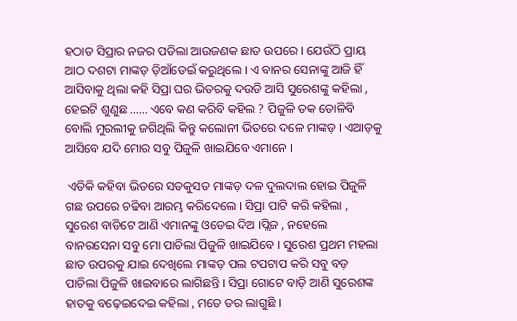ହଠାତ ସିପ୍ରାର ନଜର ପଡିଲା ଆଉଜଣକ ଛାତ ଉପରେ । ଯେଉଁଠି ପ୍ରାୟ ଆଠ ଦଶଟା ମାଙ୍କଡ଼ ଡ଼ିଆଁଡେଇଁ କରୁଥିଲେ । ଏ ବାନର ସେନାଙ୍କୁ ଆଜି ହିଁ ଆସିବାକୁ ଥିଲା କହି ସିପ୍ରା ଘର ଭିତରକୁ ଦଉଡି ଆସି ସୁରେଶଙ୍କୁ କହିଲା , ହେଇଟି ଶୁଣୁଛ ...... ଏବେ କଣ କରିବି କହିଲ ? ପିଜୁଳି ତକ ତୋଳିବି ବୋଲି ମୁରଲୀକୁ ଜଗିଥିଲି କିନ୍ତୁ କଲୋନୀ ଭିତରେ ଦଳେ ମାଙ୍କଡ଼ । ଏଆଡ଼କୁ ଆସିବେ ଯଦି ମୋର ସବୁ ପିଜୁଳି ଖାଇଯିବେ ଏମାନେ ।

 ଏତିକି କହିବା ଭିତରେ ସତକୁସତ ମାଙ୍କଡ଼ ଦଳ ଦୁଲଦାଲ ହୋଇ ପିଜୁଳି ଗଛ ଉପରେ ଚଢିବା ଆରମ୍ଭ କରିଦେଲେ । ସିପ୍ରା ପାଟି କରି କହିଲା , ସୁରେଶ ବାଡିଟେ ଆଣି ଏମାନଙ୍କୁ ଓଡେଇ ଦିଅ ।ପ୍ଲିଜ , ନହେଲେ ବାନରସେନା ସବୁ ମୋ ପାଚିଲା ପିଜୁଳି ଖାଇଯିବେ । ସୁରେଶ ପ୍ରଥମ ମହଲା ଛାତ ଉପରକୁ ଯାଇ ଦେଖିଲେ ମାଙ୍କଡ଼ ପଲ ଟପଟାପ କରି ସବୁ ବଡ଼ ପାଚିଲା ପିଜୁଳି ଖାଇବାରେ ଲାଗିଛନ୍ତି । ସିପ୍ରା ଗୋଟେ ବାଡ଼ି ଆଣି ସୁରେଶଙ୍କ ହାତକୁ ବଢ଼େଇଦେଇ କହିଲା , ମତେ ଡର ଲାଗୁଛି ।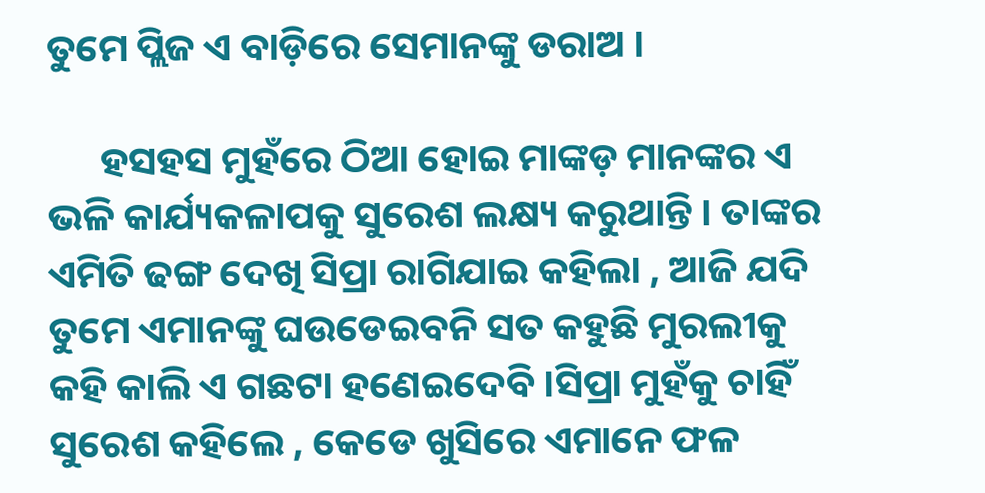ତୁମେ ପ୍ଲିଜ ଏ ବାଡ଼ିରେ ସେମାନଙ୍କୁ ଡରାଅ ।

      ହସହସ ମୁହଁରେ ଠିଆ ହୋଇ ମାଙ୍କଡ଼ ମାନଙ୍କର ଏ ଭଳି କାର୍ଯ୍ୟକଳାପକୁ ସୁରେଶ ଲକ୍ଷ୍ୟ କରୁଥାନ୍ତି । ତାଙ୍କର ଏମିତି ଢଙ୍ଗ ଦେଖି ସିପ୍ରା ରାଗିଯାଇ କହିଲା , ଆଜି ଯଦି ତୁମେ ଏମାନଙ୍କୁ ଘଉଡେଇବନି ସତ କହୁଛି ମୁରଲୀକୁ କହି କାଲି ଏ ଗଛଟା ହଣେଇଦେବି ।ସିପ୍ରା ମୁହଁକୁ ଚାହିଁ ସୁରେଶ କହିଲେ , କେଡେ ଖୁସିରେ ଏମାନେ ଫଳ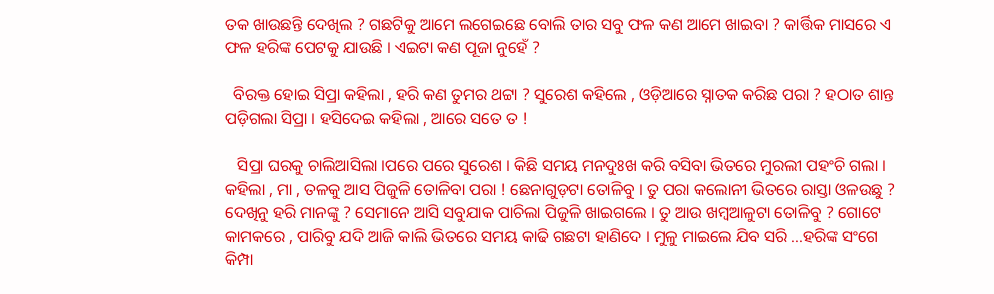ତକ ଖାଉଛନ୍ତି ଦେଖିଲ ? ଗଛଟିକୁ ଆମେ ଲଗେଇଛେ ବୋଲି ତାର ସବୁ ଫଳ କଣ ଆମେ ଖାଇବା ? କାର୍ତ୍ତିକ ମାସରେ ଏ ଫଳ ହରିଙ୍କ ପେଟକୁ ଯାଉଛି । ଏଇଟା କଣ ପୂଜା ନୁହେଁ ?

  ବିରକ୍ତ ହୋଇ ସିପ୍ରା କହିଲା , ହରି କଣ ତୁମର ଥଟ୍ଟା ? ସୁରେଶ କହିଲେ , ଓଡ଼ିଆରେ ସ୍ନାତକ କରିଛ ପରା ? ହଠାତ ଶାନ୍ତ ପଡ଼ିଗଲା ସିପ୍ରା । ହସିଦେଇ କହିଲା , ଆରେ ସତେ ତ !

   ସିପ୍ରା ଘରକୁ ଚାଲିଆସିଲା ।ପରେ ପରେ ସୁରେଶ । କିଛି ସମୟ ମନଦୁଃଖ କରି ବସିବା ଭିତରେ ମୁରଲୀ ପହଂଚି ଗଲା । କହିଲା , ମା , ତଳକୁ ଆସ ପିଜୁଳି ତୋଳିବା ପରା ! ଛେନାଗୁଡ଼ଟା ତୋଳିବୁ । ତୁ ପରା କଲୋନୀ ଭିତରେ ରାସ୍ତା ଓଳଉଛୁ ? ଦେଖିନୁ ହରି ମାନଙ୍କୁ ? ସେମାନେ ଆସି ସବୁଯାକ ପାଚିଲା ପିଜୁଳି ଖାଇଗଲେ । ତୁ ଆଉ ଖମ୍ବଆଳୁଟା ତୋଳିବୁ ? ଗୋଟେ କାମକରେ , ପାରିବୁ ଯଦି ଆଜି କାଲି ଭିତରେ ସମୟ କାଢି ଗଛଟା ହାଣିଦେ । ମୁଳୁ ମାଇଲେ ଯିବ ସରି ...ହରିଙ୍କ ସଂଗେ କିମ୍ପା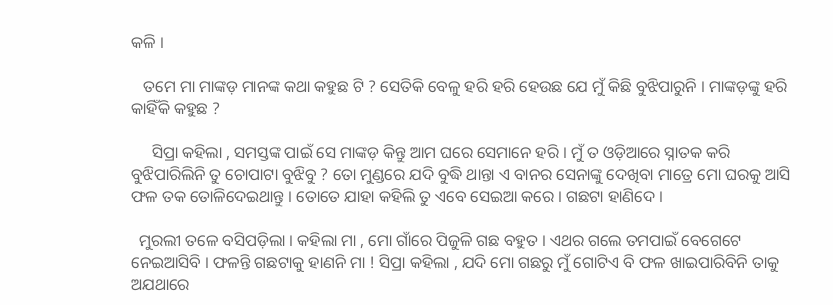କଳି ।

   ତମେ ମା ମାଙ୍କଡ଼ ମାନଙ୍କ କଥା କହୁଛ ଟି ? ସେତିକି ବେଳୁ ହରି ହରି ହେଉଛ ଯେ ମୁଁ କିଛି ବୁଝିପାରୁନି । ମାଙ୍କଡ଼ଙ୍କୁ ହରି କାହିଁକି କହୁଛ ?

     ସିପ୍ରା କହିଲା , ସମସ୍ତଙ୍କ ପାଇଁ ସେ ମାଙ୍କଡ଼ କିନ୍ତୁ ଆମ ଘରେ ସେମାନେ ହରି । ମୁଁ ତ ଓଡ଼ିଆରେ ସ୍ନାତକ କରି ବୁଝିପାରିଲିନି ତୁ ଚୋପାଟା ବୁଝିବୁ ? ତୋ ମୁଣ୍ଡରେ ଯଦି ବୁଦ୍ଧି ଥାନ୍ତା ଏ ବାନର ସେନାଙ୍କୁ ଦେଖିବା ମାତ୍ରେ ମୋ ଘରକୁ ଆସି ଫଳ ତକ ତୋଳିଦେଇଥାନ୍ତୁ । ତୋତେ ଯାହା କହିଲି ତୁ ଏବେ ସେଇଆ କରେ । ଗଛଟା ହାଣିଦେ ।

  ମୁରଲୀ ତଳେ ବସିପଡ଼ିଲା । କହିଲା ମା , ମୋ ଗାଁରେ ପିଜୁଳି ଗଛ ବହୁତ । ଏଥର ଗଲେ ତମପାଇଁ ବେଗେଟେ ନେଇଆସିବି । ଫଳନ୍ତି ଗଛଟାକୁ ହାଣନି ମା ! ସିପ୍ରା କହିଲା , ଯଦି ମୋ ଗଛରୁ ମୁଁ ଗୋଟିଏ ବି ଫଳ ଖାଇପାରିବିନି ତାକୁ ଅଯଥାରେ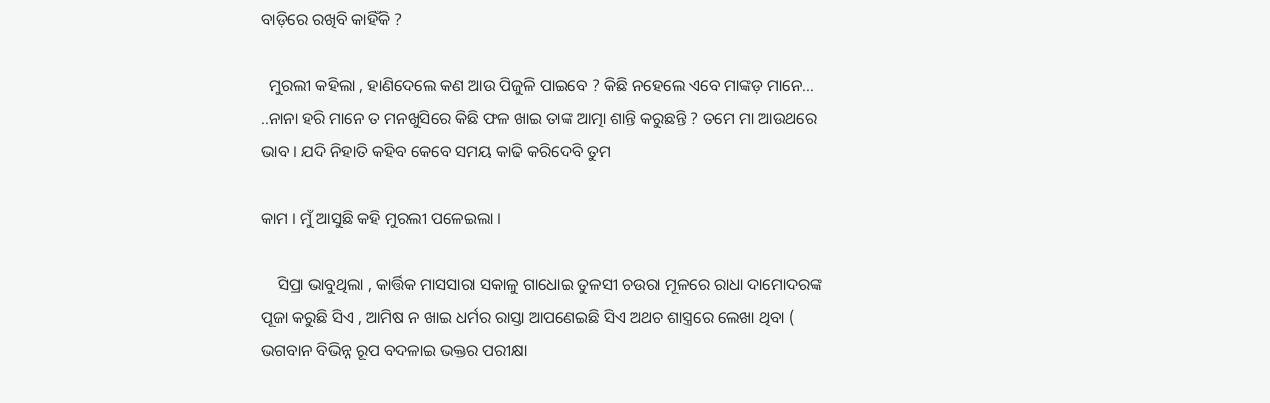ବାଡ଼ିରେ ରଖିବି କାହିଁକି ?

  ମୁରଲୀ କହିଲା , ହାଣିଦେଲେ କଣ ଆଉ ପିଜୁଳି ପାଇବେ ? କିଛି ନହେଲେ ଏବେ ମାଙ୍କଡ଼ ମାନେ... ..ନାନା ହରି ମାନେ ତ ମନଖୁସିରେ କିଛି ଫଳ ଖାଇ ତାଙ୍କ ଆତ୍ମା ଶାନ୍ତି କରୁଛନ୍ତି ? ତମେ ମା ଆଉଥରେ ଭାବ । ଯଦି ନିହାତି କହିବ କେବେ ସମୟ କାଢି କରିଦେବି ତୁମ

କାମ । ମୁଁ ଆସୁଛି କହି ମୁରଲୀ ପଳେଇଲା ।

    ସିପ୍ରା ଭାବୁଥିଲା , କାର୍ତ୍ତିକ ମାସସାରା ସକାଳୁ ଗାଧୋଇ ତୁଳସୀ ଚଉରା ମୂଳରେ ରାଧା ଦାମୋଦରଙ୍କ ପୂଜା କରୁଛି ସିଏ , ଆମିଷ ନ ଖାଇ ଧର୍ମର ରାସ୍ତା ଆପଣେଇଛି ସିଏ ଅଥଚ ଶାସ୍ତ୍ରରେ ଲେଖା ଥିବା ( ଭଗବାନ ବିଭିନ୍ନ ରୂପ ବଦଳାଇ ଭକ୍ତର ପରୀକ୍ଷା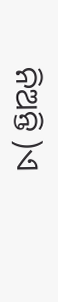ନିଅନ୍ତି )ଏ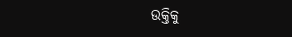ଉକ୍ତିକୁ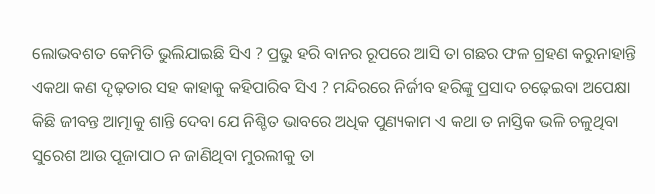ଲୋଭବଶତ କେମିତି ଭୁଲିଯାଇଛି ସିଏ ? ପ୍ରଭୁ ହରି ବାନର ରୂପରେ ଆସି ତା ଗଛର ଫଳ ଗ୍ରହଣ କରୁନାହାନ୍ତି ଏକଥା କଣ ଦୃଢ଼ତାର ସହ କାହାକୁ କହିପାରିବ ସିଏ ? ମନ୍ଦିରରେ ନିର୍ଜୀବ ହରିଙ୍କୁ ପ୍ରସାଦ ଚଢ଼େଇବା ଅପେକ୍ଷା କିଛି ଜୀବନ୍ତ ଆତ୍ମାକୁ ଶାନ୍ତି ଦେବା ଯେ ନିଶ୍ଚିତ ଭାବରେ ଅଧିକ ପୁଣ୍ୟକାମ ଏ କଥା ତ ନାସ୍ତିକ ଭଳି ଚଳୁଥିବା ସୁରେଶ ଆଉ ପୂଜାପାଠ ନ ଜାଣିଥିବା ମୁରଲୀକୁ ତା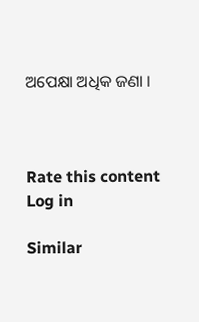ଅପେକ୍ଷା ଅଧିକ ଜଣା ।



Rate this content
Log in

Similar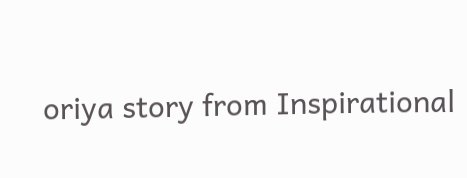oriya story from Inspirational